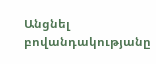Անցնել բովանդակությանը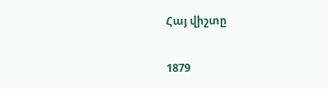Հայ վիշտը

1879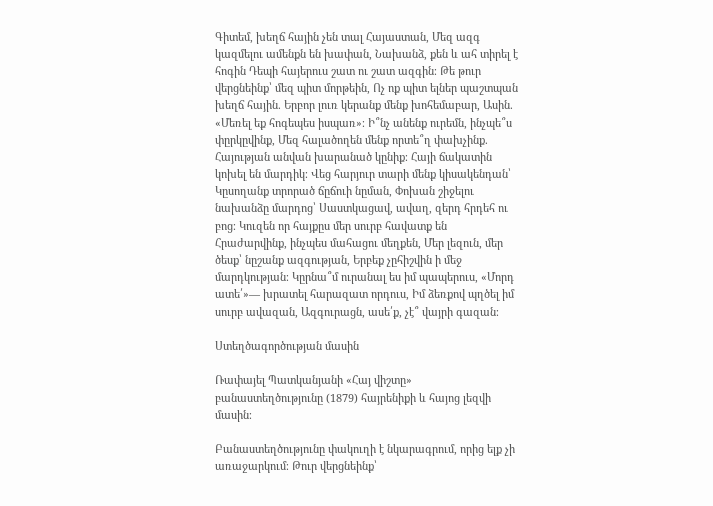Գիտեմ, խեղճ հային չեն տալ Հայաստան, Մեզ ազգ կազմելու ամենքն են խափան, Նախանձ, քեն և ահ տիրել է հոգին Դեպի հայերուս շատ ու շատ ազգին։ Թե թուր վերցնեինք՝ մեզ պիտ մորթեին, Ոչ ոք պիտ ելներ պաշտպան խեղճ հային. Երբոր լուռ կերանք մենք խոհեմաբար, Ասին. «Մեռել եք հոգեպես իսպառ»։ Ի՞նչ անենք ուրեմն, ինչպե՞ս փըրկըվինք, Մեզ հալածողեն մենք որտե՞ղ փախչինք. Հայության անվան խարանած կընիք։ Հայի ճակատին կոխել են մարդիկ։ Վեց հարյուր տարի մենք կիսակենդան՝ Կըսողանք տրորած ճըճուի նըման, Փոխան շիջելու նախանձը մարդոց՝ Սաստկացավ, ավաղ, զերդ հրդեհ ու բոց։ Կուզեն որ հայքըս մեր սուրբ հավատք են Հրաժարվինք, ինչպես մահացու մեղքեն, Մեր լեզուն, մեր ծեսք՝ նըշանք ազգության, Երբեք չըհիշվին ի մեջ մարդկության։ Կըրնա՞մ ուրանալ ես իմ պապերուս, «Մորդ ատե՛»— խրատել հարազատ որդուս, Իմ ձեռքով պղծել իմ սուրբ ավազան, Ազգուրացն, ասե՛ք, չէ՞ վայրի գազան։

Ստեղծագործության մասին

Ռափայել Պատկանյանի «Հայ վիշտը» բանաստեղծությունը (1879) հայրենիքի և հայոց լեզվի մասին։

Բանաստեղծությունը փակուղի է նկարագրում, որից ելք չի առաջարկում։ Թուր վերցնեինք՝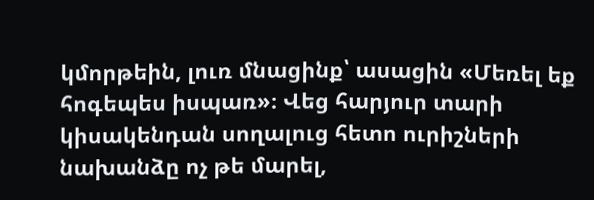կմորթեին, լուռ մնացինք՝ ասացին «Մեռել եք հոգեպես իսպառ»։ Վեց հարյուր տարի կիսակենդան սողալուց հետո ուրիշների նախանձը ոչ թե մարել,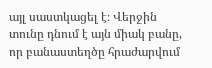այլ սաստկացել է։ Վերջին տունը դնում է այն միակ բանը, որ բանաստեղծը հրաժարվում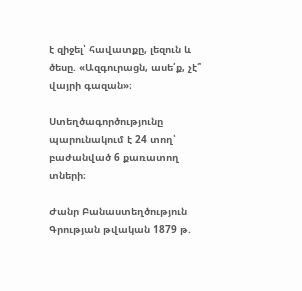է զիջել՝ հավատքը, լեզուն և ծեսը. «Ազգուրացն, ասե՛ք, չէ՞ վայրի գազան»։

Ստեղծագործությունը պարունակում է 24 տող՝ բաժանված 6 քառատող տների։

Ժանր Բանաստեղծություն
Գրության թվական 1879 թ.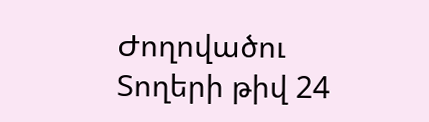Ժողովածու
Տողերի թիվ 24